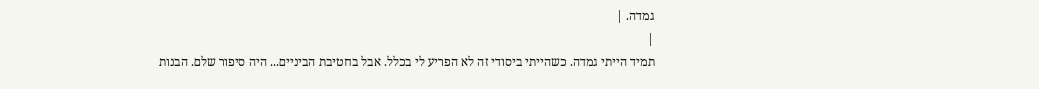גמדה. |
|
תמיד הייתי גמדה. כשהייתי ביסודי זה לא הפריע לי בכלל. אבל בחטיבת הביניים... היה סיפור שלם. הבנות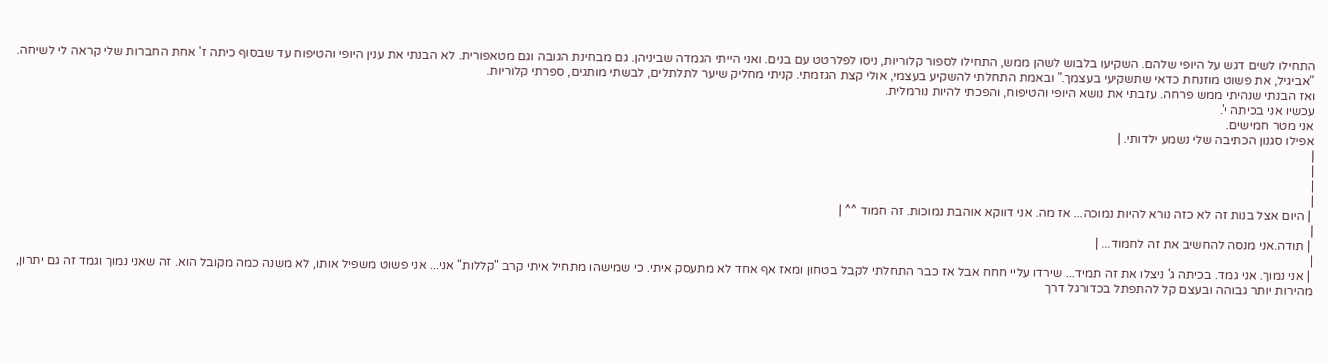התחילו לשים דגש על היופי שלהם. השקיעו בלבוש לשהן ממש, התחילו לספור קלוריות, ניסו לפלרטט עם בנים. ואני הייתי הגמדה שביניהן. גם מבחינת הגובה וגם מטאפורית. לא הבנתי את ענין היופי והטיפוח עד שבסוף כיתה ז' אחת החברות שלי קראה לי לשיחה. "אביגיל, את פשוט מוזנחת כדאי שתשקיעי בעצמך." ובאמת התחלתי להשקיע בעצמי, אולי קצת הגזמתי. קניתי מחליק שיער לתלתלים, לבשתי מותגים, ספרתי קלוריות.
ואז הבנתי שנהיתי ממש פרחה. עזבתי את נושא היופי והטיפוח, והפכתי להיות נורמלית.
עכשיו אני בכיתה י'.
אני מטר חמישים.
אפילו סגנון הכתיבה שלי נשמע ילדותי. |
|
|
|
|
 | היום אצל בנות זה לא כזה נורא להיות נמוכה... אז מה. אני דווקא אוהבת נמוכות. זה חמוד ^^ |
|
 | תודה.אני מנסה להחשיב את זה לחמוד... |
|
 | אני נמוך. אני גמד. בכיתה ג' ניצלו את זה תמיד... שירדו עליי חחח אבל אז כבר התחלתי לקבל בטחון ומאז אף אחד לא מתעסק איתי. כי שמישהו מתחיל איתי קרב "קללות" אני... אני פשוט משפיל אותו, לא משנה כמה מקובל הוא. זה שאני נמוך וגמד זה גם יתרון, מהירות יותר גבוהה ובעצם קל להתפתל בכדורגל דרך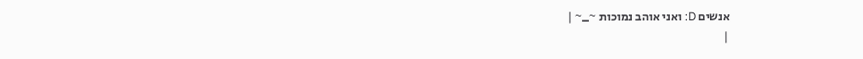אנשים D: ואני אוהב נמוכות ~_~ |
|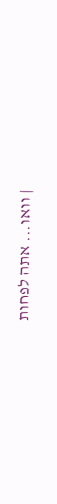| וואו... אתה לפחות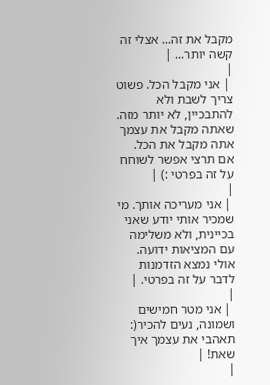מקבל את זה... אצלי זה קשה יותר... |
|
 | אני מקבל הכל. פשוט צריך לשבת ולא להתבכיין, לא יותר מזה. שאתה מקבל את עצמך אתה מקבל את הכל. אם תרצי אפשר לשוחח על זה בפרטי :) |
|
 | אני מעריכה אותך. מי שמכיר אותי יודע שאני בכיינית, ולא משלימה עם המציאות ידועה. אולי נמצא הזדמנות לדבר על זה בפרטי. |
|
 | אני מטר חמישים ושמונה, נעים להכיר(: תאהבי את עצמך איך שאת! |
|